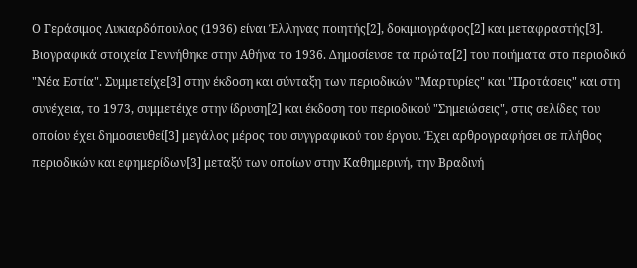Ο Γεράσιμος Λυκιαρδόπουλος (1936) είναι Έλληνας ποιητής[2], δοκιμιογράφος[2] και μεταφραστής[3].
Βιογραφικά στοιχεία Γεννήθηκε στην Αθήνα το 1936. Δημοσίευσε τα πρώτα[2] του ποιήματα στο περιοδικό "Νέα Εστία". Συμμετείχε[3] στην έκδοση και σύνταξη των περιοδικών "Μαρτυρίες" και "Προτάσεις" και στη συνέχεια, το 1973, συμμετέιχε στην ίδρυση[2] και έκδοση του περιοδικού "Σημειώσεις", στις σελίδες του οποίου έχει δημοσιευθεί[3] μεγάλος μέρος του συγγραφικού του έργου. Έχει αρθρογραφήσει σε πλήθος περιοδικών και εφημερίδων[3] μεταξύ των οποίων στην Καθημερινή, την Βραδινή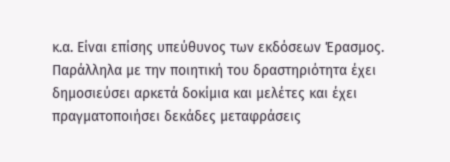κ.α. Είναι επίσης υπεύθυνος των εκδόσεων Έρασμος.
Παράλληλα με την ποιητική του δραστηριότητα έχει δημοσιεύσει αρκετά δοκίμια και μελέτες και έχει πραγματοποιήσει δεκάδες μεταφράσεις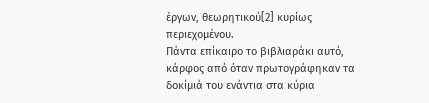έργων, θεωρητικού[2] κυρίως περιεχομένου.
Πάντα επίκαιρο το βιβλιαράκι αυτό, κάρφος από όταν πρωτογράφηκαν τα δοκίμιά του ενάντια στα κύρια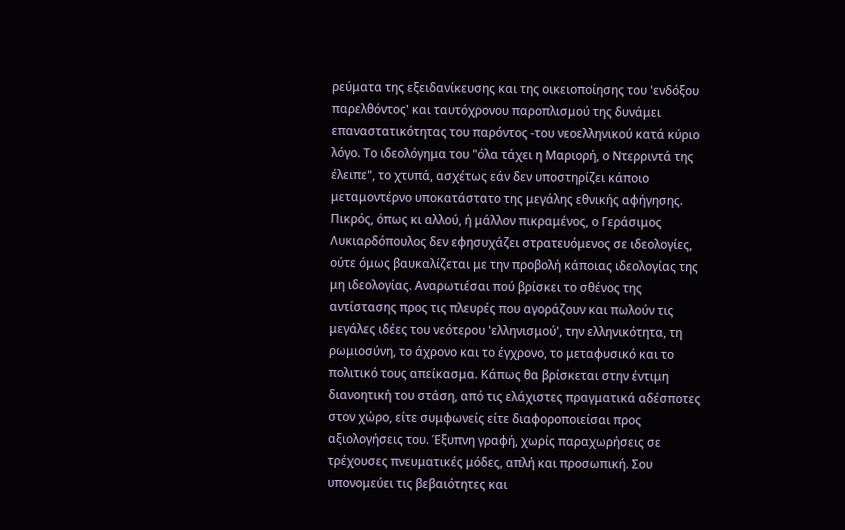ρεύματα της εξειδανίκευσης και της οικειοποίησης του 'ενδόξου παρελθόντος' και ταυτόχρονου παροπλισμού της δυνάμει επαναστατικότητας του παρόντος -του νεοελληνικού κατά κύριο λόγο. Το ιδεολόγημα του "όλα τάχει η Μαριορή, ο Ντερριντά της έλειπε", το χτυπά, ασχέτως εάν δεν υποστηρίζει κάποιο μεταμοντέρνο υποκατάστατο της μεγάλης εθνικής αφήγησης. Πικρός, όπως κι αλλού, ή μάλλον πικραμένος, ο Γεράσιμος Λυκιαρδόπουλος δεν εφησυχάζει στρατευόμενος σε ιδεολογίες, ούτε όμως βαυκαλίζεται με την προβολή κάποιας ιδεολογίας της μη ιδεολογίας. Αναρωτιέσαι πού βρίσκει το σθένος της αντίστασης προς τις πλευρές που αγοράζουν και πωλούν τις μεγάλες ιδέες του νεότερου 'ελληνισμού', την ελληνικότητα, τη ρωμιοσύνη, το άχρονο και το έγχρονο, το μεταφυσικό και το πολιτικό τους απείκασμα. Κάπως θα βρίσκεται στην έντιμη διανοητική του στάση, από τις ελάχιστες πραγματικά αδέσποτες στον χώρο, είτε συμφωνείς είτε διαφοροποιείσαι προς αξιολογήσεις του. Έξυπνη γραφή, χωρίς παραχωρήσεις σε τρέχουσες πνευματικές μόδες, απλή και προσωπική. Σου υπονομεύει τις βεβαιότητες και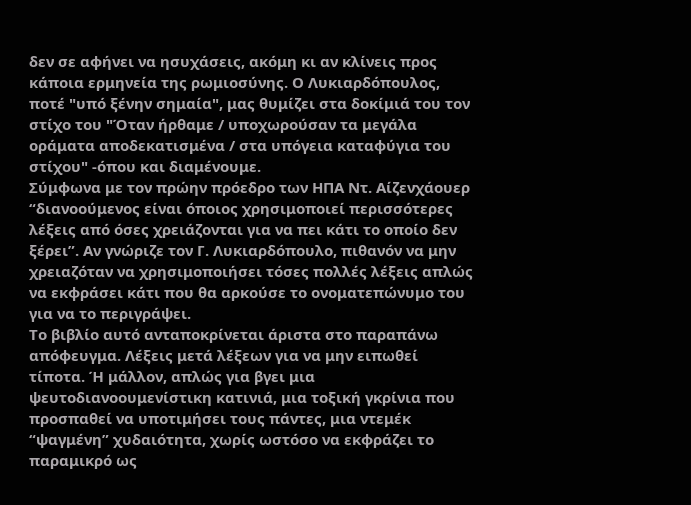δεν σε αφήνει να ησυχάσεις, ακόμη κι αν κλίνεις προς κάποια ερμηνεία της ρωμιοσύνης. Ο Λυκιαρδόπουλος, ποτέ "υπό ξένην σημαία", μας θυμίζει στα δοκίμιά του τον στίχο του "Όταν ήρθαμε / υποχωρούσαν τα μεγάλα οράματα αποδεκατισμένα / στα υπόγεια καταφύγια του στίχου" -όπου και διαμένουμε.
Σύμφωνα με τον πρώην πρόεδρο των ΗΠΑ Ντ. Αίζενχάουερ “διανοούμενος είναι όποιος χρησιμοποιεί περισσότερες λέξεις από όσες χρειάζονται για να πει κάτι το οποίο δεν ξέρει”. Αν γνώριζε τον Γ. Λυκιαρδόπουλο, πιθανόν να μην χρειαζόταν να χρησιμοποιήσει τόσες πολλές λέξεις απλώς να εκφράσει κάτι που θα αρκούσε το ονοματεπώνυμο του για να το περιγράψει.
Το βιβλίο αυτό ανταποκρίνεται άριστα στο παραπάνω απόφευγμα. Λέξεις μετά λέξεων για να μην ειπωθεί τίποτα. Ή μάλλον, απλώς για βγει μια ψευτοδιανοουμενίστικη κατινιά, μια τοξική γκρίνια που προσπαθεί να υποτιμήσει τους πάντες, μια ντεμέκ “ψαγμένη” χυδαιότητα, χωρίς ωστόσο να εκφράζει το παραμικρό ως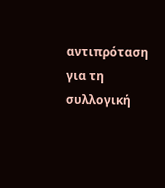αντιπρόταση για τη συλλογική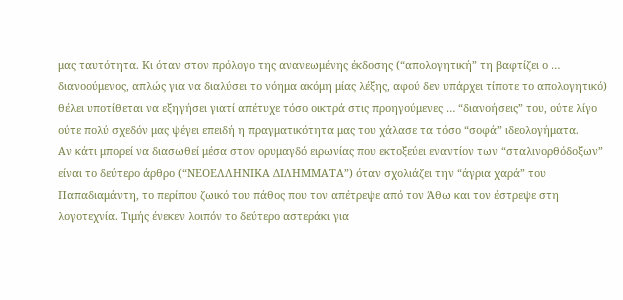μας ταυτότητα. Κι όταν στον πρόλογο της ανανεωμένης έκδοσης (“απολογητική” τη βαφτίζει ο … διανοούμενος, απλώς για να διαλύσει το νόημα ακόμη μίας λέξης, αφού δεν υπάρχει τίποτε το απολογητικό) θέλει υποτίθεται να εξηγήσει γιατί απέτυχε τόσο οικτρά στις προηγούμενες … “διανοήσεις” του, ούτε λίγο ούτε πολύ σχεδόν μας ψέγει επειδή η πραγματικότητα μας του χάλασε τα τόσο “σοφά” ιδεολογήματα.
Αν κάτι μπορεί να διασωθεί μέσα στον ορυμαγδό ειρωνίας που εκτοξεύει εναντίον των “σταλινορθόδοξων” είναι το δεύτερο άρθρο (“ΝΕΟΕΛΛΗΝΙΚΑ ΔΙΛΗΜΜΑΤΑ”) όταν σχολιάζει την “άγρια χαρά” του Παπαδιαμάντη, το περίπου ζωικό του πάθος που τον απέτρεψε από τον Άθω και τον έστρεψε στη λογοτεχνία. Τιμής ένεκεν λοιπόν το δεύτερο αστεράκι για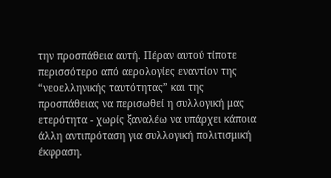την προσπάθεια αυτή. Πέραν αυτού τίποτε περισσότερο από αερολογίες εναντίον της “νεοελληνικής ταυτότητας” και της προσπάθειας να περισωθεί η συλλογική μας ετερότητα - χωρίς ξαναλέω να υπάρχει κάποια άλλη αντιπρόταση για συλλογική πολιτισμική έκφραση.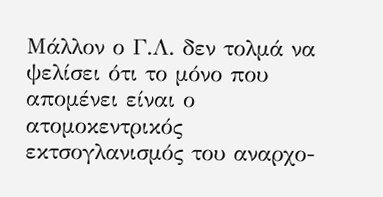Μάλλον ο Γ.Λ. δεν τολμά να ψελίσει ότι το μόνο που απομένει είναι ο ατομοκεντρικός εκτσογλανισμός του αναρχο-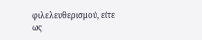φιλελευθερισμού, είτε ως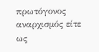πρωτόγονος αναρχισμός είτε ως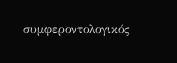συμφεροντολογικός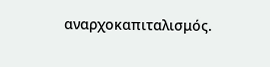αναρχοκαπιταλισμός.